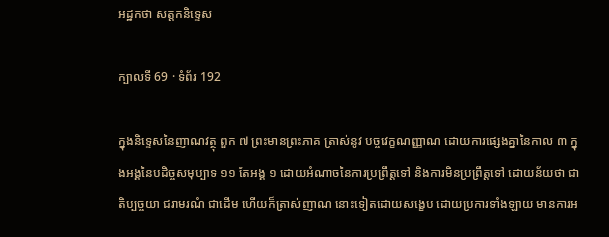អដ្ឋកថា សត្តកនិទ្ទេស

ក្បាលទី 69 · ទំព័រ 192

ក្នុងនិទ្ទេសនៃញាណវត្ថុ ពួក ៧ ព្រះមានព្រះភាគ ត្រាស់នូវ បច្ចវេក្ខណញ្ញាណ ដោយការផ្សេងគ្នានៃកាល ៣ ក្នុងអង្គនៃបដិច្ចសមុប្បាទ ១១ តែអង្គ ១ ដោយអំណាចនៃការប្រព្រឹត្តទៅ និងការមិនប្រព្រឹត្តទៅ ដោយន័យថា ជាតិប្បច្ចយា ជរាមរណំ ជាដើម ហើយក៏ត្រាស់ញាណ នោះទៀតដោយសង្ខេប ដោយប្រការទាំងឡាយ មានការអ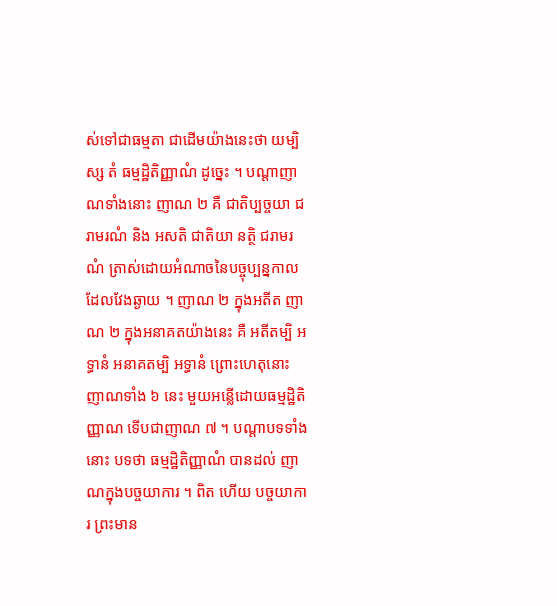ស់ទៅជាធម្មតា ជាដើមយ៉ាងនេះថា យម្បិស្ស តំ ធម្មដ្ឋិតិញ្ញាណំ ដូច្នេះ ។ បណ្តាញាណទាំងនោះ ញាណ ២ គឺ ជាតិប្បច្ចយា ជរាមរណំ និង អសតិ ជាតិយា នត្ថិ ជរាមរណំ ត្រាស់ដោយអំណាចនៃបច្ចុប្បន្នកាល ដែលវែងឆ្ងាយ ។ ញាណ ២ ក្នុងអតីត ញាណ ២ ក្នុងអនាគតយ៉ាងនេះ គឺ អតីតម្បិ អទ្ធានំ អនាគតម្បិ អទ្ធានំ ព្រោះហេតុនោះ ញាណទាំង ៦ នេះ មួយអន្លើដោយធម្មដ្ឋិតិញ្ញាណ ទើបជាញាណ ៧ ។ បណ្តាបទទាំងនោះ បទថា ធម្មដ្ឋិតិញ្ញាណំ បានដល់ ញាណក្នុងបច្ចយាការ ។ ពិត ហើយ បច្ចយាការ ព្រះមាន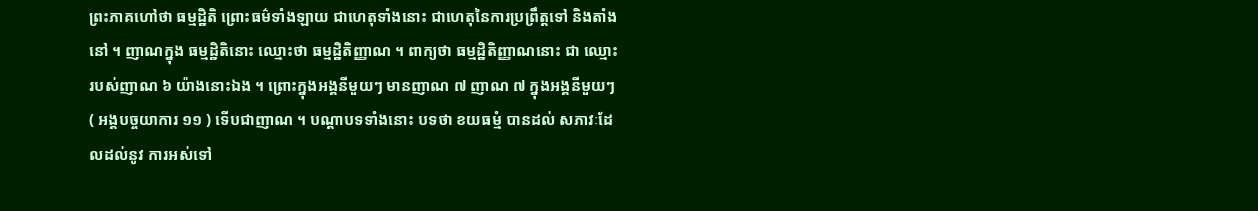ព្រះភាគហៅថា ធម្មដ្ឋិតិ ព្រោះធម៌ទាំងឡាយ ជាហេតុទាំងនោះ ជាហេតុនៃការប្រព្រឹត្តទៅ និងតាំងនៅ ។ ញាណក្នុង ធម្មដ្ឋិតិនោះ ឈ្មោះថា ធម្មដ្ឋិតិញ្ញាណ ។ ពាក្យថា ធម្មដ្ឋិតិញ្ញាណនោះ ជា ឈ្មោះរបស់ញាណ ៦ យ៉ាងនោះឯង ។ ព្រោះក្នុងអង្គនីមួយៗ មានញាណ ៧ ញាណ ៧ ក្នុងអង្គនីមួយៗ ( អង្គបច្ចយាការ ១១ ) ទើបជាញាណ ។ បណ្តាបទទាំងនោះ បទថា ខយធម្មំ បានដល់ សភាវៈដែលដល់នូវ ការអស់ទៅ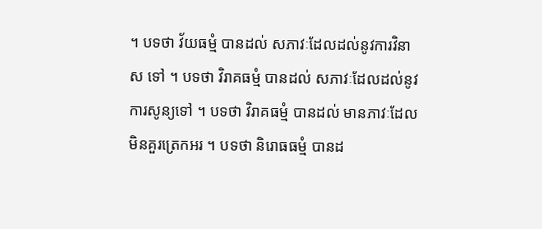។ បទថា វ័យធម្មំ បានដល់ សភាវៈដែលដល់នូវការវិនាស ទៅ ។ បទថា វិរាគធម្មំ បានដល់ សភាវៈដែលដល់នូវការសូន្យទៅ ។ បទថា វិរាគធម្មំ បានដល់ មានភាវៈដែលមិនគួរត្រេកអរ ។ បទថា និរោធធម្មំ បានដ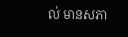ល់ មានសភា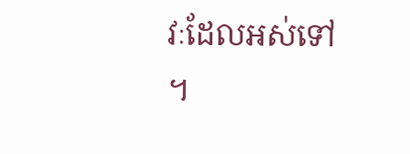វៈដែលអស់ទៅ ។